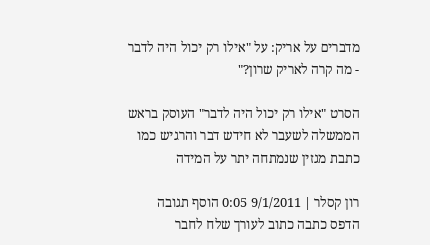מדברים על אריק: על "אילו רק יכול היה לדבר - מה קרה לאריק שרון?"

הסרט "אילו רק יכול היה לדבר" העוסק בראש הממשלה לשעבר לא חידש דבר והרגיש כמו כתבת מגזין שנמתחה יתר על המידה

רון קסלר | 9/1/2011 0:05 הוסף תגובה הדפס כתבה כתוב לעורך שלח לחבר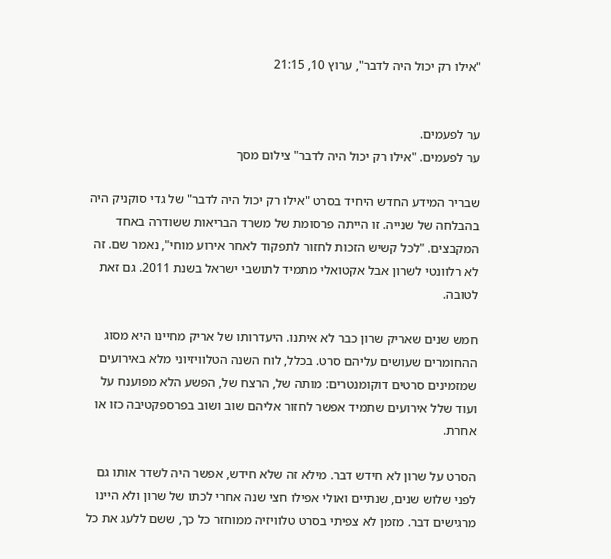"אילו רק יכול היה לדבר", ערוץ 10, 21:15


ער לפעמים.
ער לפעמים. "אילו רק יכול היה לדבר" צילום מסך

שבריר המידע החדש היחיד בסרט "אילו רק יכול היה לדבר" של גדי סוקניק היה בהבלחה של שנייה. זו הייתה פרסומת של משרד הבריאות ששודרה באחד המקבצים. "לכל קשיש הזכות לחזור לתפקוד לאחר אירוע מוחי", נאמר שם. זה לא רלוונטי לשרון אבל אקטואלי מתמיד לתושבי ישראל בשנת 2011. גם זאת לטובה.

חמש שנים שאריק שרון כבר לא איתנו. היעדרותו של אריק מחיינו היא מסוג ההחומרים שעושים עליהם סרט. בכלל, לוח השנה הטלוויזיוני מלא באירועים שמזמינים סרטים דוקומנטרים: מותה של, הרצח של, הפשע הלא מפוענח על ועוד שלל אירועים שתמיד אפשר לחזור אליהם שוב ושוב בפרספקטיבה כזו או אחרת.

הסרט על שרון לא חידש דבר. מילא זה שלא חידש, אפשר היה לשדר אותו גם לפני שלוש שנים, שנתיים ואולי אפילו חצי שנה אחרי לכתו של שרון ולא היינו מרגישים דבר. מזמן לא צפיתי בסרט טלוויזיה ממוחזר כל כך, ששם ללעג את כל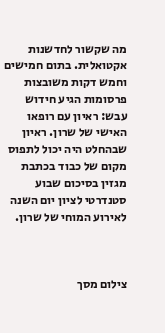מה שקשור לחדשנות אקטואלית. בתום חמישים וחמש דקות משובצות פרסומות הגיע חידוש עבש: ראיון עם רופאו האישי של שרון. ראיון שבהחלט היה יכול לתפוס מקום של כבוד בכתבת מגזין בסיכום שבוע סטנדרטי לציון יום השנה לאירוע המוחי של שרון.



צילום מסך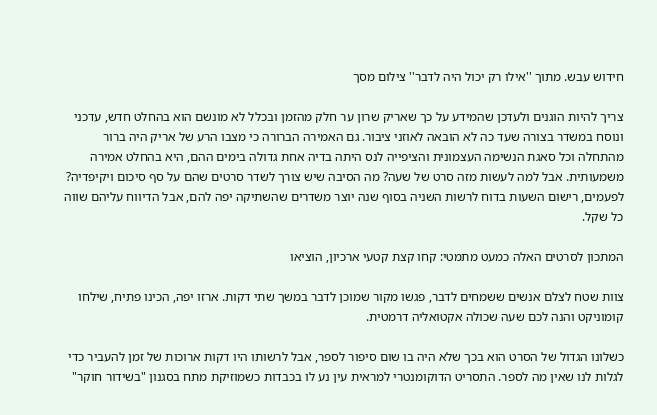חידוש עבש. מתוך ''אילו רק יכול היה לדבר'' צילום מסך

צריך להיות הוגנים ולעדכן שהמידע על כך שאריק שרון ער חלק מהזמן ובכלל לא מונשם הוא בהחלט חדש, עדכני ונוסח במשדר בצורה שעד כה לא הובאה לאוזני ציבור. גם האמירה הברורה כי מצבו הרע של אריק היה ברור מהתחלה וכל סאגת הנשימה העצמונית והציפייה לנס היתה בדיה אחת גדולה בימים ההם, היא בהחלט אמירה משמעותית. אבל למה לעשות מזה סרט של שעה? מה הסיבה שיש צורך לשדר סרטים שהם על סף סיכום ויקיפדיה? לפעמים, רישום השעות בדוח לרשות השניה בסוף שנה יוצר משדרים שהשתיקה יפה להם, אבל הדיווח עליהם שווה כל שקל.

המתכון לסרטים האלה כמעט מתמטי: קחו קצת קטעי ארכיון, הוציאו

צוות שטח לצלם אנשים ששמחים לדבר, פגשו מקור שמוכן לדבר במשך שתי דקות. ארזו יפה, הכינו פתיח, שילחו קומוניקט והנה לכם שעה שכולה אקטואליה דרמטית.

כשלונו הגדול של הסרט הוא בכך שלא היה בו שום סיפור לספר, אבל לרשותו היו דקות ארוכות של זמן להעביר כדי לגלות לנו שאין מה לספר. התסריט הדוקומנטרי למראית עין נע לו בכבדות כשמוזיקת מתח בסגנון "בשידור חוקר"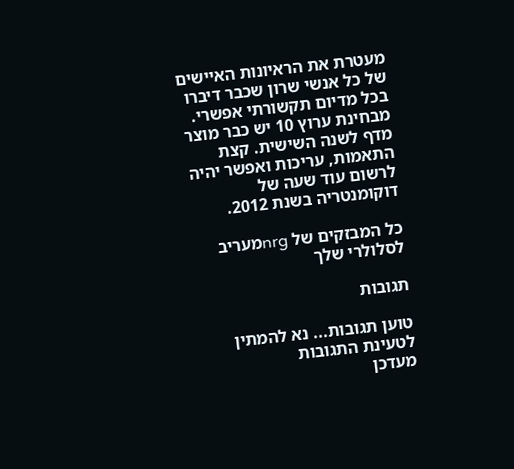מעטרת את הראיונות האיישים של כל אנשי שרון שכבר דיברו בכל מדיום תקשורתי אפשרי. מבחינת ערוץ 10 יש כבר מוצר מדף לשנה השישית. קצת התאמות, עריכות ואפשר יהיה לרשום עוד שעה של דוקומנטריה בשנת 2012.

כל המבזקים של nrgמעריב לסלולרי שלך

תגובות

טוען תגובות... נא להמתין לטעינת התגובות
מעדכן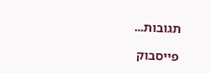תגובות...

פייסבוק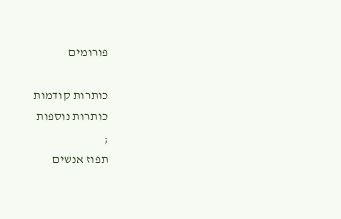פורומים

כותרות קודמות
כותרות נוספות
;
תפוז אנשים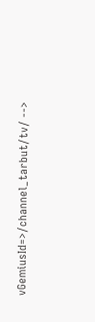vGemiusId=>/channel_tarbut/tv/ -->